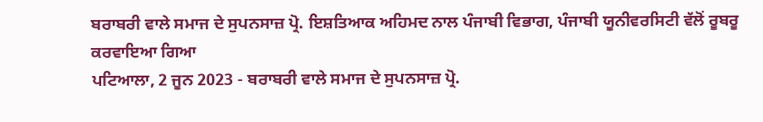ਬਰਾਬਰੀ ਵਾਲੇ ਸਮਾਜ ਦੇ ਸੁਪਨਸਾਜ਼ ਪ੍ਰੋ. ਇਸ਼ਤਿਆਕ ਅਹਿਮਦ ਨਾਲ ਪੰਜਾਬੀ ਵਿਭਾਗ, ਪੰਜਾਬੀ ਯੂਨੀਵਰਸਿਟੀ ਵੱਲੋਂ ਰੂਬਰੂ ਕਰਵਾਇਆ ਗਿਆ
ਪਟਿਆਲਾ, 2 ਜੂਨ 2023 - ਬਰਾਬਰੀ ਵਾਲੇ ਸਮਾਜ ਦੇ ਸੁਪਨਸਾਜ਼ ਪ੍ਰੋ.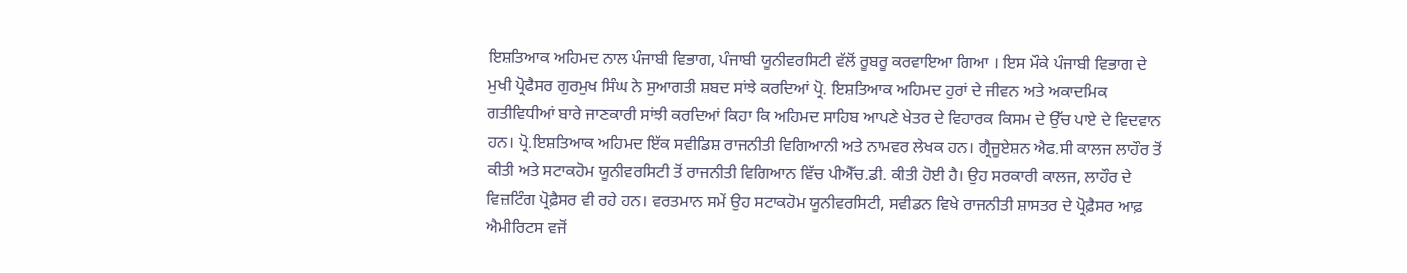ਇਸ਼ਤਿਆਕ ਅਹਿਮਦ ਨਾਲ ਪੰਜਾਬੀ ਵਿਭਾਗ, ਪੰਜਾਬੀ ਯੂਨੀਵਰਸਿਟੀ ਵੱਲੋਂ ਰੂਬਰੂ ਕਰਵਾਇਆ ਗਿਆ । ਇਸ ਮੌਕੇ ਪੰਜਾਬੀ ਵਿਭਾਗ ਦੇ ਮੁਖੀ ਪ੍ਰੋਫੈਸਰ ਗੁਰਮੁਖ ਸਿੰਘ ਨੇ ਸੁਆਗਤੀ ਸ਼ਬਦ ਸਾਂਝੇ ਕਰਦਿਆਂ ਪ੍ਰੋ. ਇਸ਼ਤਿਆਕ ਅਹਿਮਦ ਹੁਰਾਂ ਦੇ ਜੀਵਨ ਅਤੇ ਅਕਾਦਮਿਕ ਗਤੀਵਿਧੀਆਂ ਬਾਰੇ ਜਾਣਕਾਰੀ ਸਾਂਝੀ ਕਰਦਿਆਂ ਕਿਹਾ ਕਿ ਅਹਿਮਦ ਸਾਹਿਬ ਆਪਣੇ ਖੇਤਰ ਦੇ ਵਿਹਾਰਕ ਕਿਸਮ ਦੇ ਉੱਚ ਪਾਏ ਦੇ ਵਿਦਵਾਨ ਹਨ। ਪ੍ਰੋ.ਇਸ਼ਤਿਆਕ ਅਹਿਮਦ ਇੱਕ ਸਵੀਡਿਸ਼ ਰਾਜਨੀਤੀ ਵਿਗਿਆਨੀ ਅਤੇ ਨਾਮਵਰ ਲੇਖਕ ਹਨ। ਗ੍ਰੈਜੂਏਸ਼ਨ ਐਫ.ਸੀ ਕਾਲਜ ਲਾਹੌਰ ਤੋਂ ਕੀਤੀ ਅਤੇ ਸਟਾਕਹੋਮ ਯੂਨੀਵਰਸਿਟੀ ਤੋਂ ਰਾਜਨੀਤੀ ਵਿਗਿਆਨ ਵਿੱਚ ਪੀਐੱਚ.ਡੀ. ਕੀਤੀ ਹੋਈ ਹੈ। ਉਹ ਸਰਕਾਰੀ ਕਾਲਜ, ਲਾਹੌਰ ਦੇ ਵਿਜ਼ਟਿੰਗ ਪ੍ਰੋਫ਼ੈਸਰ ਵੀ ਰਹੇ ਹਨ। ਵਰਤਮਾਨ ਸਮੇਂ ਉਹ ਸਟਾਕਹੋਮ ਯੂਨੀਵਰਸਿਟੀ, ਸਵੀਡਨ ਵਿਖੇ ਰਾਜਨੀਤੀ ਸ਼ਾਸਤਰ ਦੇ ਪ੍ਰੋਫ਼ੈਸਰ ਆਫ਼ ਐਮੀਰਿਟਸ ਵਜੋਂ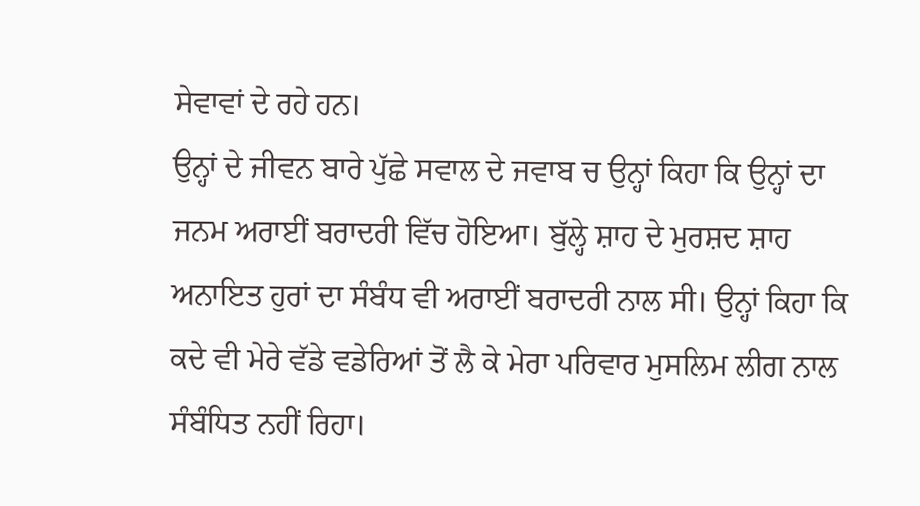ਸੇਵਾਵਾਂ ਦੇ ਰਹੇ ਹਨ।
ਉਨ੍ਹਾਂ ਦੇ ਜੀਵਨ ਬਾਰੇ ਪੁੱਛੇ ਸਵਾਲ ਦੇ ਜਵਾਬ ਚ ਉਨ੍ਹਾਂ ਕਿਹਾ ਕਿ ਉਨ੍ਹਾਂ ਦਾ ਜਨਮ ਅਰਾਈਂ ਬਰਾਦਰੀ ਵਿੱਚ ਹੋਇਆ। ਬੁੱਲ੍ਹੇ ਸ਼ਾਹ ਦੇ ਮੁਰਸ਼ਦ ਸ਼ਾਹ ਅਨਾਇਤ ਹੁਰਾਂ ਦਾ ਸੰਬੰਧ ਵੀ ਅਰਾਈਂ ਬਰਾਦਰੀ ਨਾਲ ਸੀ। ਉਨ੍ਹਾਂ ਕਿਹਾ ਕਿ ਕਦੇ ਵੀ ਮੇਰੇ ਵੱਡੇ ਵਡੇਰਿਆਂ ਤੋਂ ਲੈ ਕੇ ਮੇਰਾ ਪਰਿਵਾਰ ਮੁਸਲਿਮ ਲੀਗ ਨਾਲ ਸੰਬੰਧਿਤ ਨਹੀਂ ਰਿਹਾ।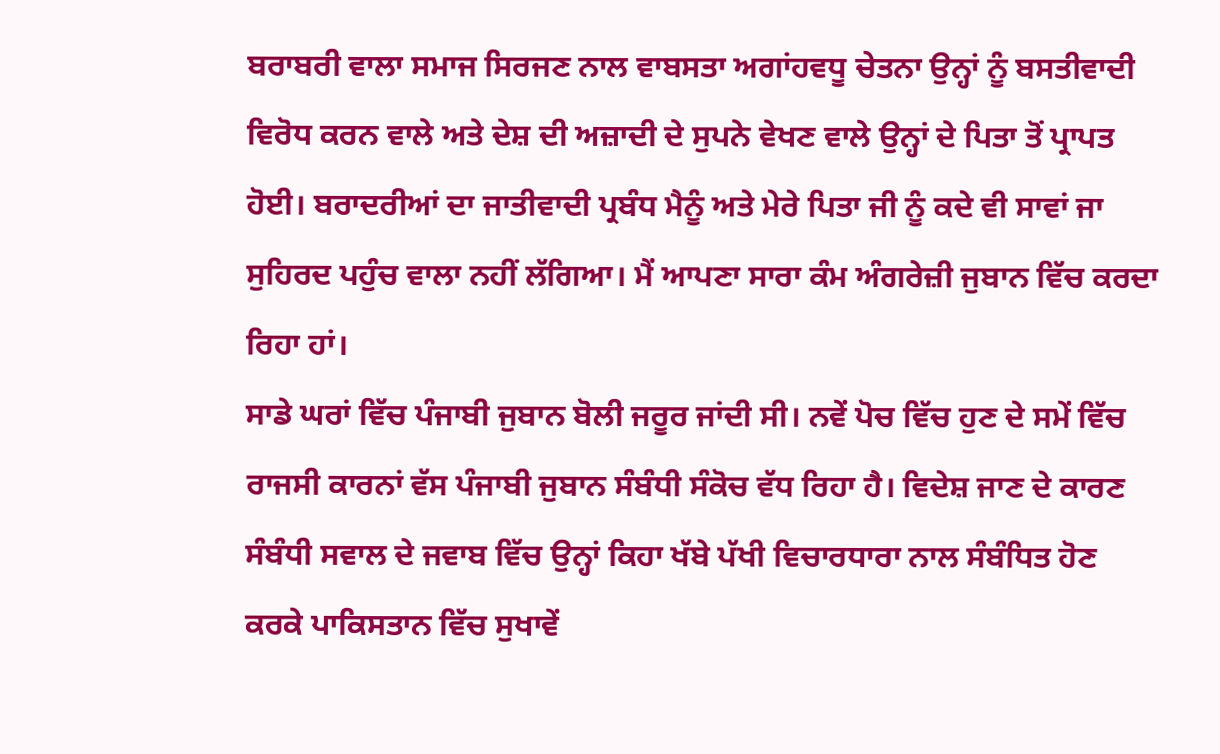ਬਰਾਬਰੀ ਵਾਲਾ ਸਮਾਜ ਸਿਰਜਣ ਨਾਲ ਵਾਬਸਤਾ ਅਗਾਂਹਵਧੂ ਚੇਤਨਾ ਉਨ੍ਹਾਂ ਨੂੰ ਬਸਤੀਵਾਦੀ ਵਿਰੋਧ ਕਰਨ ਵਾਲੇ ਅਤੇ ਦੇਸ਼ ਦੀ ਅਜ਼ਾਦੀ ਦੇ ਸੁਪਨੇ ਵੇਖਣ ਵਾਲੇ ਉਨ੍ਹਾਂ ਦੇ ਪਿਤਾ ਤੋਂ ਪ੍ਰਾਪਤ ਹੋਈ। ਬਰਾਦਰੀਆਂ ਦਾ ਜਾਤੀਵਾਦੀ ਪ੍ਰਬੰਧ ਮੈਨੂੰ ਅਤੇ ਮੇਰੇ ਪਿਤਾ ਜੀ ਨੂੰ ਕਦੇ ਵੀ ਸਾਵਾਂ ਜਾ ਸੁਹਿਰਦ ਪਹੁੰਚ ਵਾਲਾ ਨਹੀਂ ਲੱਗਿਆ। ਮੈਂ ਆਪਣਾ ਸਾਰਾ ਕੰਮ ਅੰਗਰੇਜ਼ੀ ਜੁਬਾਨ ਵਿੱਚ ਕਰਦਾ ਰਿਹਾ ਹਾਂ।
ਸਾਡੇ ਘਰਾਂ ਵਿੱਚ ਪੰਜਾਬੀ ਜੁਬਾਨ ਬੋਲੀ ਜਰੂਰ ਜਾਂਦੀ ਸੀ। ਨਵੇਂ ਪੋਚ ਵਿੱਚ ਹੁਣ ਦੇ ਸਮੇਂ ਵਿੱਚ ਰਾਜਸੀ ਕਾਰਨਾਂ ਵੱਸ ਪੰਜਾਬੀ ਜੁਬਾਨ ਸੰਬੰਧੀ ਸੰਕੋਚ ਵੱਧ ਰਿਹਾ ਹੈ। ਵਿਦੇਸ਼ ਜਾਣ ਦੇ ਕਾਰਣ ਸੰਬੰਧੀ ਸਵਾਲ ਦੇ ਜਵਾਬ ਵਿੱਚ ਉਨ੍ਹਾਂ ਕਿਹਾ ਖੱਬੇ ਪੱਖੀ ਵਿਚਾਰਧਾਰਾ ਨਾਲ ਸੰਬੰਧਿਤ ਹੋਣ ਕਰਕੇ ਪਾਕਿਸਤਾਨ ਵਿੱਚ ਸੁਖਾਵੇਂ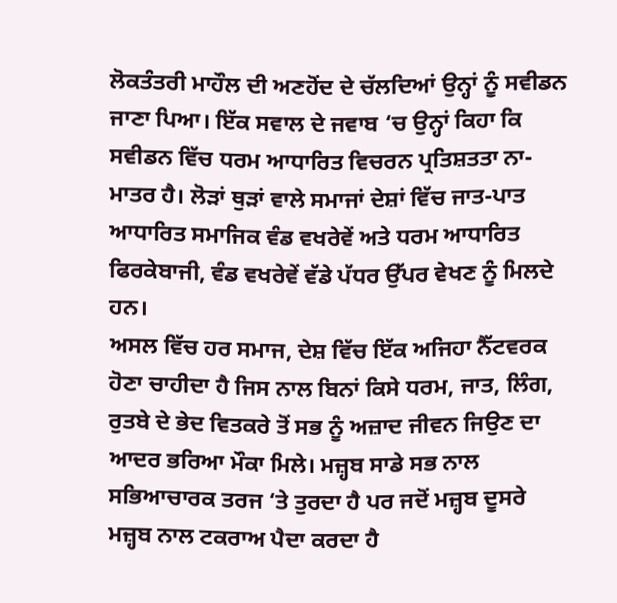ਲੋਕਤੰਤਰੀ ਮਾਹੌਲ ਦੀ ਅਣਹੋਂਦ ਦੇ ਚੱਲਦਿਆਂ ਉਨ੍ਹਾਂ ਨੂੰ ਸਵੀਡਨ ਜਾਣਾ ਪਿਆ। ਇੱਕ ਸਵਾਲ ਦੇ ਜਵਾਬ ‘ਚ ਉਨ੍ਹਾਂ ਕਿਹਾ ਕਿ ਸਵੀਡਨ ਵਿੱਚ ਧਰਮ ਆਧਾਰਿਤ ਵਿਚਰਨ ਪ੍ਰਤਿਸ਼ਤਤਾ ਨਾ-ਮਾਤਰ ਹੈ। ਲੋੜਾਂ ਥੁੜਾਂ ਵਾਲੇ ਸਮਾਜਾਂ ਦੇਸ਼ਾਂ ਵਿੱਚ ਜਾਤ-ਪਾਤ ਆਧਾਰਿਤ ਸਮਾਜਿਕ ਵੰਡ ਵਖਰੇਵੇਂ ਅਤੇ ਧਰਮ ਆਧਾਰਿਤ ਫਿਰਕੇਬਾਜੀ, ਵੰਡ ਵਖਰੇਵੇਂ ਵੱਡੇ ਪੱਧਰ ਉੱਪਰ ਵੇਖਣ ਨੂੰ ਮਿਲਦੇ ਹਨ।
ਅਸਲ ਵਿੱਚ ਹਰ ਸਮਾਜ, ਦੇਸ਼ ਵਿੱਚ ਇੱਕ ਅਜਿਹਾ ਨੈੱਟਵਰਕ ਹੋਣਾ ਚਾਹੀਦਾ ਹੈ ਜਿਸ ਨਾਲ ਬਿਨਾਂ ਕਿਸੇ ਧਰਮ, ਜਾਤ, ਲਿੰਗ, ਰੁਤਬੇ ਦੇ ਭੇਦ ਵਿਤਕਰੇ ਤੋਂ ਸਭ ਨੂੰ ਅਜ਼ਾਦ ਜੀਵਨ ਜਿਉਣ ਦਾ ਆਦਰ ਭਰਿਆ ਮੌਕਾ ਮਿਲੇ। ਮਜ਼੍ਹਬ ਸਾਡੇ ਸਭ ਨਾਲ ਸਭਿਆਚਾਰਕ ਤਰਜ ‘ਤੇ ਤੁਰਦਾ ਹੈ ਪਰ ਜਦੋਂ ਮਜ਼੍ਹਬ ਦੂਸਰੇ ਮਜ਼੍ਹਬ ਨਾਲ ਟਕਰਾਅ ਪੈਦਾ ਕਰਦਾ ਹੈ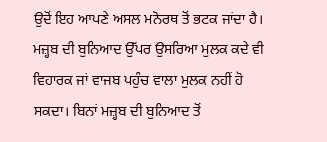ਉਦੋਂ ਇਹ ਆਪਣੇ ਅਸਲ ਮਨੋਰਥ ਤੋਂ ਭਟਕ ਜਾਂਦਾ ਹੈ। ਮਜ਼੍ਹਬ ਦੀ ਬੁਨਿਆਦ ਉੱਪਰ ਉਸਰਿਆ ਮੁਲਕ ਕਦੇ ਵੀ ਵਿਹਾਰਕ ਜਾਂ ਵਾਜਬ ਪਹੁੰਚ ਵਾਲਾ ਮੁਲਕ ਨਹੀਂ ਹੋ ਸਕਦਾ। ਬਿਨਾਂ ਮਜ਼੍ਹਬ ਦੀ ਬੁਨਿਆਦ ਤੋਂ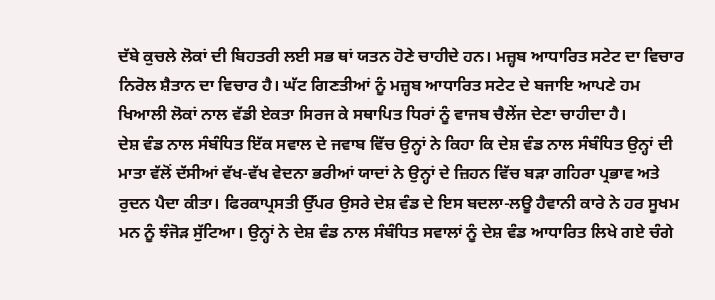ਦੱਬੇ ਕੁਚਲੇ ਲੋਕਾਂ ਦੀ ਬਿਹਤਰੀ ਲਈ ਸਭ ਥਾਂ ਯਤਨ ਹੋਣੇ ਚਾਹੀਦੇ ਹਨ। ਮਜ਼੍ਹਬ ਆਧਾਰਿਤ ਸਟੇਟ ਦਾ ਵਿਚਾਰ ਨਿਰੋਲ ਸ਼ੈਤਾਨ ਦਾ ਵਿਚਾਰ ਹੈ। ਘੱਟ ਗਿਣਤੀਆਂ ਨੂੰ ਮਜ਼੍ਹਬ ਆਧਾਰਿਤ ਸਟੇਟ ਦੇ ਬਜਾਇ ਆਪਣੇ ਹਮ ਖਿਆਲੀ ਲੋਕਾਂ ਨਾਲ ਵੱਡੀ ਏਕਤਾ ਸਿਰਜ ਕੇ ਸਥਾਪਿਤ ਧਿਰਾਂ ਨੂੰ ਵਾਜਬ ਚੈਲੇਂਜ ਦੇਣਾ ਚਾਹੀਦਾ ਹੈ।
ਦੇਸ਼ ਵੰਡ ਨਾਲ ਸੰਬੰਧਿਤ ਇੱਕ ਸਵਾਲ ਦੇ ਜਵਾਬ ਵਿੱਚ ਉਨ੍ਹਾਂ ਨੇ ਕਿਹਾ ਕਿ ਦੇਸ਼ ਵੰਡ ਨਾਲ ਸੰਬੰਧਿਤ ਉਨ੍ਹਾਂ ਦੀ ਮਾਤਾ ਵੱਲੋਂ ਦੱਸੀਆਂ ਵੱਖ-ਵੱਖ ਵੇਦਨਾ ਭਰੀਆਂ ਯਾਦਾਂ ਨੇ ਉਨ੍ਹਾਂ ਦੇ ਜ਼ਿਹਨ ਵਿੱਚ ਬੜਾ ਗਹਿਰਾ ਪ੍ਰਭਾਵ ਅਤੇ ਰੁਦਨ ਪੈਦਾ ਕੀਤਾ। ਫਿਰਕਾਪ੍ਰਸਤੀ ਉੱਪਰ ਉਸਰੇ ਦੇਸ਼ ਵੰਡ ਦੇ ਇਸ ਬਦਲਾ-ਲਊ ਹੈਵਾਨੀ ਕਾਰੇ ਨੇ ਹਰ ਸੂਖਮ ਮਨ ਨੂੰ ਝੰਜੋੜ ਸੁੱਟਿਆ। ਉਨ੍ਹਾਂ ਨੇ ਦੇਸ਼ ਵੰਡ ਨਾਲ ਸੰਬੰਧਿਤ ਸਵਾਲਾਂ ਨੂੰ ਦੇਸ਼ ਵੰਡ ਆਧਾਰਿਤ ਲਿਖੇ ਗਏ ਚੰਗੇ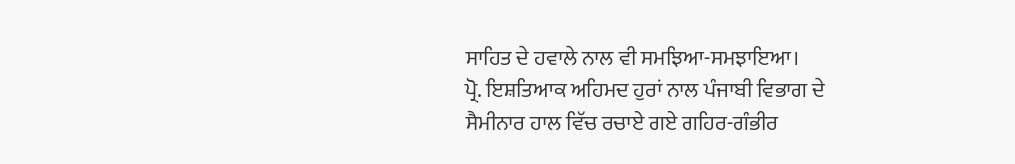ਸਾਹਿਤ ਦੇ ਹਵਾਲੇ ਨਾਲ ਵੀ ਸਮਝਿਆ-ਸਮਝਾਇਆ।
ਪ੍ਰੋ. ਇਸ਼ਤਿਆਕ ਅਹਿਮਦ ਹੁਰਾਂ ਨਾਲ ਪੰਜਾਬੀ ਵਿਭਾਗ ਦੇ ਸੈਮੀਨਾਰ ਹਾਲ ਵਿੱਚ ਰਚਾਏ ਗਏ ਗਹਿਰ-ਗੰਭੀਰ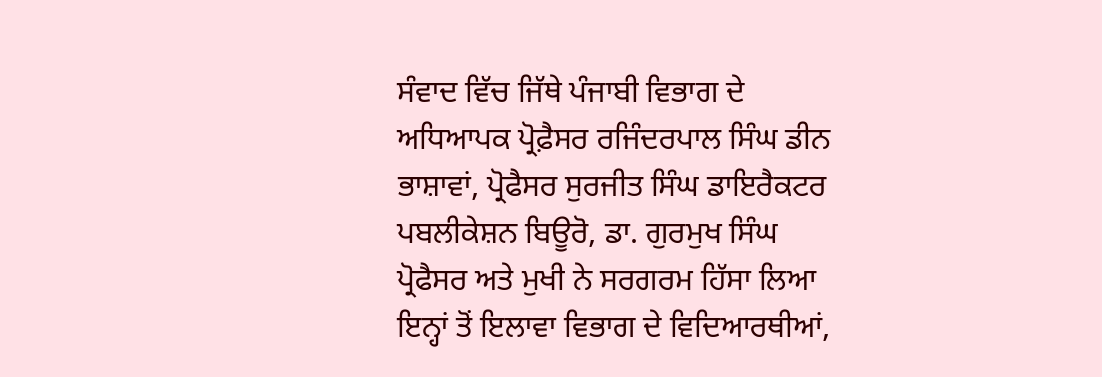ਸੰਵਾਦ ਵਿੱਚ ਜਿੱਥੇ ਪੰਜਾਬੀ ਵਿਭਾਗ ਦੇ ਅਧਿਆਪਕ ਪ੍ਰੋਫ਼ੈਸਰ ਰਜਿੰਦਰਪਾਲ ਸਿੰਘ ਡੀਨ ਭਾਸ਼ਾਵਾਂ, ਪ੍ਰੋਫੈਸਰ ਸੁਰਜੀਤ ਸਿੰਘ ਡਾਇਰੈਕਟਰ ਪਬਲੀਕੇਸ਼ਨ ਬਿਊਰੋ, ਡਾ. ਗੁਰਮੁਖ ਸਿੰਘ ਪ੍ਰੋਫੈਸਰ ਅਤੇ ਮੁਖੀ ਨੇ ਸਰਗਰਮ ਹਿੱਸਾ ਲਿਆ ਇਨ੍ਹਾਂ ਤੋਂ ਇਲਾਵਾ ਵਿਭਾਗ ਦੇ ਵਿਦਿਆਰਥੀਆਂ,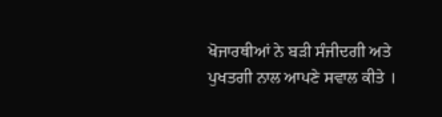ਖੋਜਾਰਥੀਆਂ ਨੇ ਬੜੀ ਸੰਜੀਦਗੀ ਅਤੇ ਪੁਖਤਗੀ ਨਾਲ ਆਪਣੇ ਸਵਾਲ ਕੀਤੇ ।